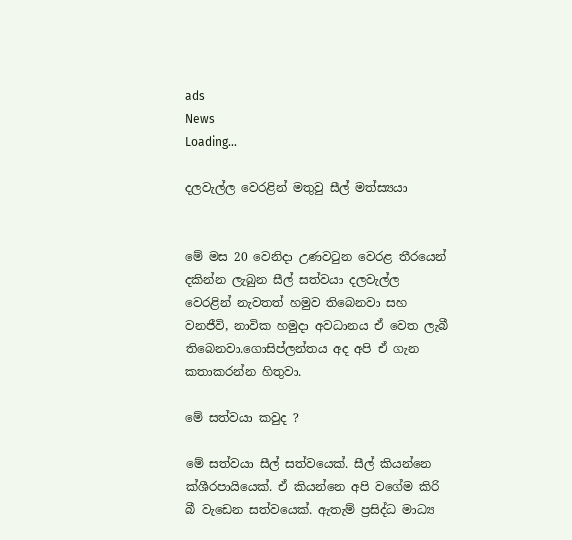ads
News
Loading...

දලවැල්ල වෙරළින් මතුවු සීල් මත්ස්‍යයා


මේ මස 20 වෙනිදා උණවටුන වෙරළ තීරයෙන් දකින්න ලැබුන සීල් සත්වයා දලවැල්ල වෙරළින් නැවතත් හමුව තිබෙනවා සහ වනජීවි, නාවික හමුදා අවධානය ඒ වෙත ලැබී තිබෙනවා.ගොසිප්ලන්තය අද අපි ඒ ගැන කතාකරන්න හිතුවා.

මේ සත්වයා කවුද ?

මේ සත්වයා සීල් සත්වයෙක්. සීල් කියන්නෙ ක්ශීරපායියෙක්. ඒ කියන්නෙ අපි වගේම කිරි බී වැඩෙන සත්වයෙක්. ඇතැම් ප්‍රසිද්ධ මාධ්‍ය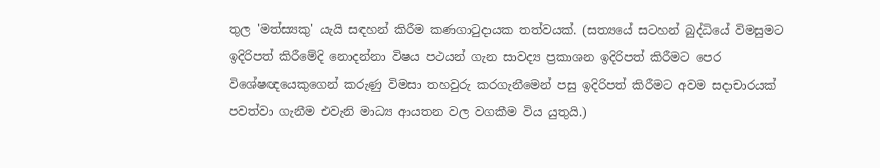තුල 'මත්ස්‍යකු' යැයි සඳහන් කිරීම කණගාටුදායක තත්වයක්. (සත්‍යයේ සටහන් බුද්ධියේ විමසුමට ඉදිරිපත් කිරීමේදි නොදන්නා විෂය පථයන් ගැන සාවද්‍ය ප්‍රකාශන ඉදිරිපත් කිරීමට පෙර විශේෂඥයෙකුගෙන් කරුණු විමසා තහවුරු කරගැනීමෙන් පසු ඉදිරිපත් කිරීමට අවම සදාචාරයක් පවත්වා ගැනීම එවැනි මාධ්‍ය ආයතන වල වගකීම විය යුතුයි.)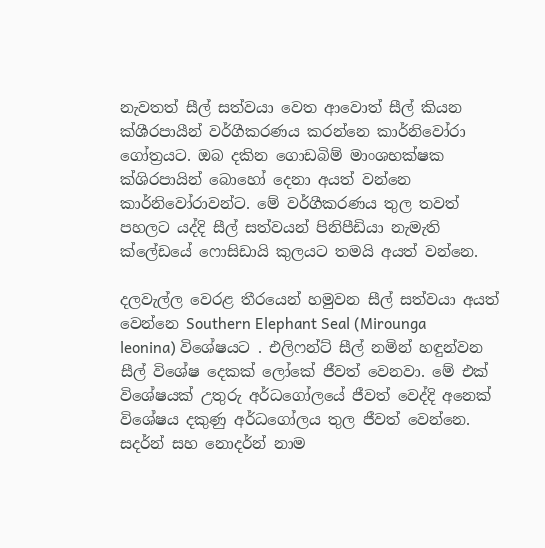නැවතත් සීල් සත්වයා වෙත ආවොත් සීල් කියන ක්ශීරපායීන් වර්ගීකරණය කරන්නෙ කාර්නිවෝරා ගෝත්‍රයට. ඔබ දකින ගොඩබිම් මාංශභක්ෂක ක්ශිරපායින් බොහෝ දෙනා අයත් වන්නෙ කාර්නිවෝරාවන්ට. මේ වර්ගීකරණය තුල තවත් පහලට යද්දි සීල් සත්වයන් පිනිපීඩියා නැමැති ක්ලේඩයේ ෆොසිඩායි කුලයට තමයි අයත් වන්නෙ.

දලවැල්ල වෙරළ තීරයෙන් හමුවන සීල් සත්වයා අයත් වෙන්නෙ Southern Elephant Seal (Mirounga leonina) විශේෂයට . එලිෆන්ට් සීල් නමින් හඳුන්වන සීල් විශේෂ දෙකක් ලෝකේ ජීවත් වෙනවා. මේ එක් විශේෂයක් උතුරු අර්ධගෝලයේ ජීවත් වෙද්දි අනෙක් විශේෂය දකුණු අර්ධගෝලය තුල ජීවත් වෙන්නෙ. සදර්න් සහ නොදර්න් නාම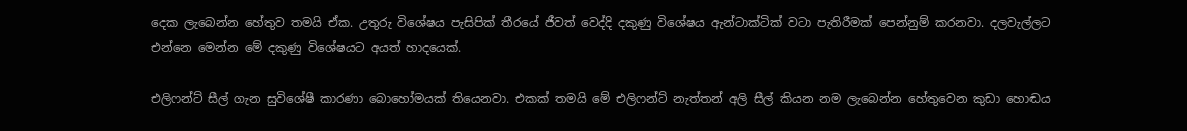දෙක ලැබෙන්න හේතුව තමයි ඒක. උතුරු විශේෂය පැසිපික් තීරයේ ජීවත් වෙද්දි දකුණු විශේෂය ඇන්ටාක්ටික් වටා පැතිරීමක් පෙන්නුම් කරනවා. දලවැල්ලට එන්නෙ මෙන්න මේ දකුණු විශේෂයට අයත් හාදයෙක්.

එලිෆන්ට් සීල් ගැන සුවිශේෂී කාරණා බොහෝමයක් තියෙනවා. එකක් තමයි මේ එලිෆන්ට් නැත්තන් අලි සීල් කියන නම ලැබෙන්න හේතුවෙන කුඩා හොඬය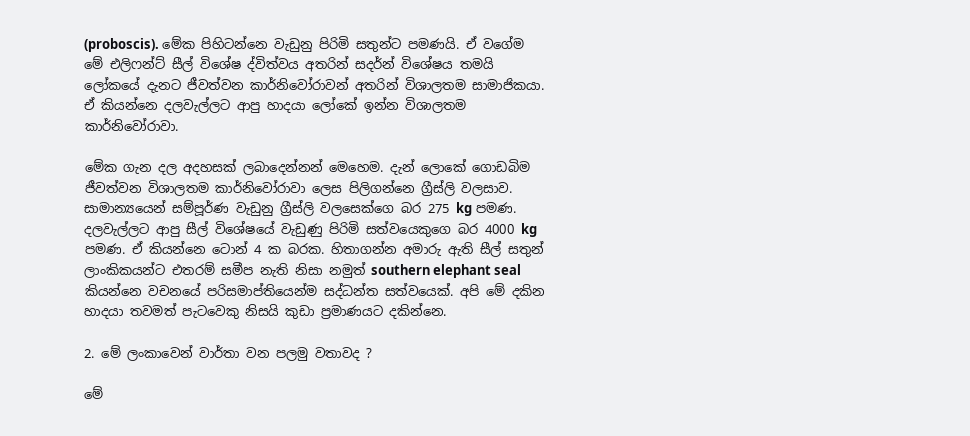(proboscis). මේක පිහිටන්නෙ වැඩුනු පිරිමි සතුන්ට පමණයි. ඒ වගේම මේ එලිෆන්ට් සීල් විශේෂ ද්විත්වය අතරින් සදර්න් විශේෂය තමයි ලෝකයේ දැනට ජීවත්වන කාර්නිවෝරාවන් අතරින් විශාලතම සාමාජිකයා. ඒ කියන්නෙ දලවැල්ලට ආපු හාදයා ලෝකේ ඉන්න විශාලතම කාර්නිවෝරාවා.

මේක ගැන දල අදහසක් ලබාදෙන්නන් මෙහෙම. දැන් ලොකේ ගොඩබිම ජීවත්වන විශාලතම කාර්නිවෝරාවා ලෙස පිලිගන්නෙ ග්‍රීස්ලි වලසාව. සාමාන්‍යයෙන් සම්පූර්ණ වැඩුනු ග්‍රීස්ලි වලසෙක්ගෙ බර 275 kg පමණ. දලවැල්ලට ආපු සීල් විශේෂයේ වැඩුණු පිරිමි සත්වයෙකුගෙ බර 4000 kg පමණ. ඒ කියන්නෙ ටොන් 4 ක බරක. හිතාගන්න අමාරු ඇති සීල් සතුන් ලාංකිකයන්ට එතරම් සමීප නැති නිසා නමුත් southern elephant seal කියන්නෙ වචනයේ පරිසමාප්තියෙන්ම සද්ධන්ත සත්වයෙක්. අපි මේ දකින හාදයා තවමත් පැටවෙකු නිසයි කුඩා ප්‍රමාණයට දකින්නෙ.

2. මේ ලංකාවෙන් වාර්තා වන පලමු වතාවද ?

මේ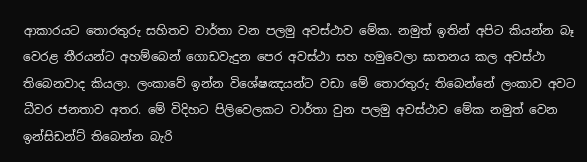ආකාරයට තොරතුරු සහිතව වාර්තා වන පලමු අවස්ථාව මේක. නමුත් ඉතින් අපිට කියන්න බෑ වෙරළ තීරයන්ට අහම්බෙන් ගොඩවැදුන පෙර අවස්ථා සහ හමුවෙලා ඝාතනය කල අවස්ථා තිබෙනවාද කියලා. ලංකාවේ ඉන්න විශේෂඤයන්ට වඩා මේ තොරතුරු තිබෙන්නේ ලංකාව අවට ධීවර ජනතාව අතර. මේ විදිහට පිලිවෙලකට වාර්තා වුන පලමු අවස්ථාව මේක නමුත් වෙන ඉන්සිඩන්ට් තිබෙන්න බැරි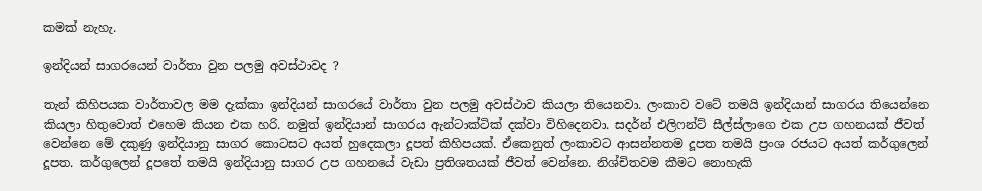කමක් නැහැ.

ඉන්දියන් සාගරයෙන් වාර්තා වුන පලමු අවස්ථාවද ?

තැන් කිහිපයක වාර්තාවල මම දැක්කා ඉන්දියන් සාගරයේ වාර්තා වුන පලමු අවස්ථාව කියලා තියෙනවා. ලංකාව වටේ තමයි ඉන්දියාන් සාගරය තියෙන්නෙ කියලා හිතුවොත් එහෙම කියන එක හරි. නමුත් ඉන්දියාන් සාගරය ඇන්ටාක්ටික් දක්වා විහිදෙනවා. සදර්න් එලිෆන්ට් සීල්ස්ලාගෙ එක උප ගහනයක් ජීවත් වෙන්නෙ මේ දකුණු ඉන්දියානු සාගර කොටසට අයත් හුදෙකලා දූපත් කිහිපයක්. ඒකෙනුත් ලංකාවට ආසන්නතම දූපත තමයි ප්‍රංශ රජයට අයත් කර්ගුලෙන් දූපත. කර්ගුලෙන් දූපතේ තමයි ඉන්දියානු සාගර උප ගහනයේ වැඩා ප්‍රතිශතයක් ජීවත් වෙන්නෙ. නිශ්චිතවම කීමට නොහැකි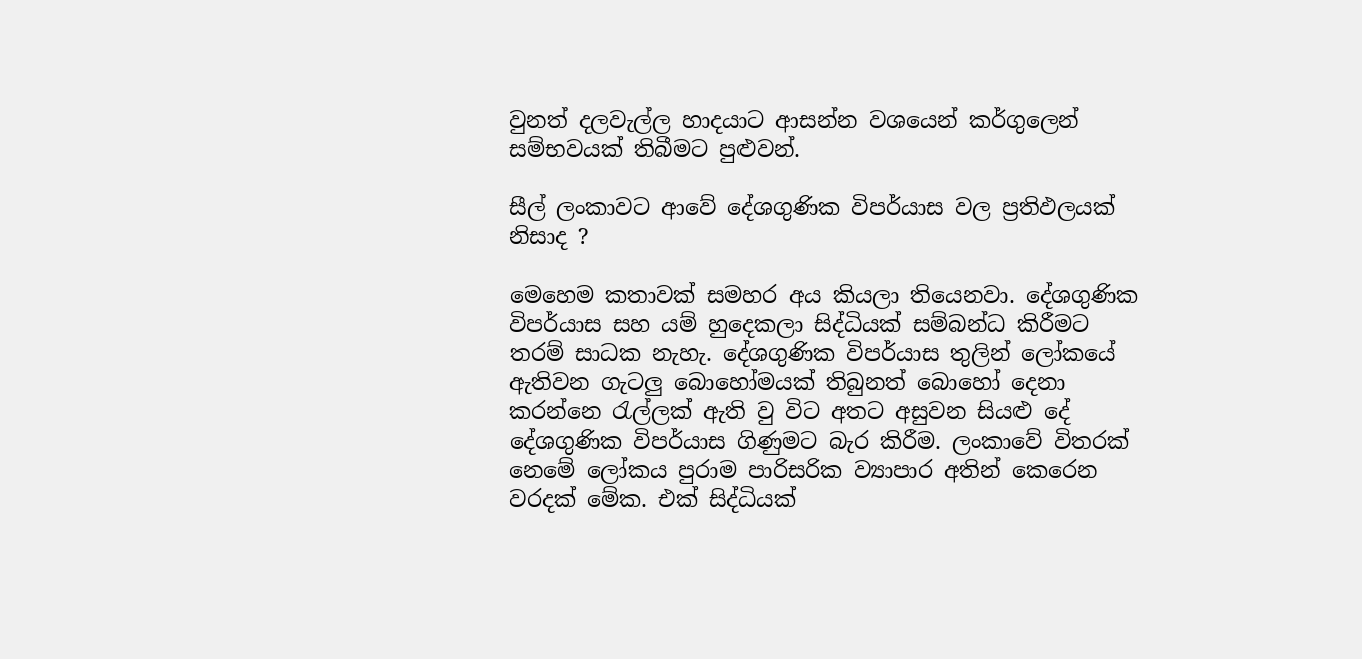වුනත් දලවැල්ල හාදයාට ආසන්න වශයෙන් කර්ගුලෙන් සම්භවයක් තිබීමට පුළුවන්.

සීල් ලංකාවට ආවේ දේශගුණික විපර්යාස වල ප්‍රතිඵලයක් නිසාද ?

මෙහෙම කතාවක් සමහර අය කියලා තියෙනවා. දේශගුණික විපර්යාස සහ යම් හුදෙකලා සිද්ධියක් සම්බන්ධ කිරීමට තරම් සාධක නැහැ. දේශගුණික විපර්යාස තුලින් ලෝකයේ ඇතිවන ගැටලු බොහෝමයක් තිබුනත් බොහෝ දෙනා කරන්නෙ රැල්ලක් ඇති වු විට අතට අසුවන සියළු දේ දේශගුණික විපර්යාස ගිණුමට බැර කිරීම. ලංකාවේ විතරක් නෙමේ ලෝකය පුරාම පාරිසරික ව්‍යාපාර අතින් කෙරෙන වරදක් මේක. එක් සිද්ධියක්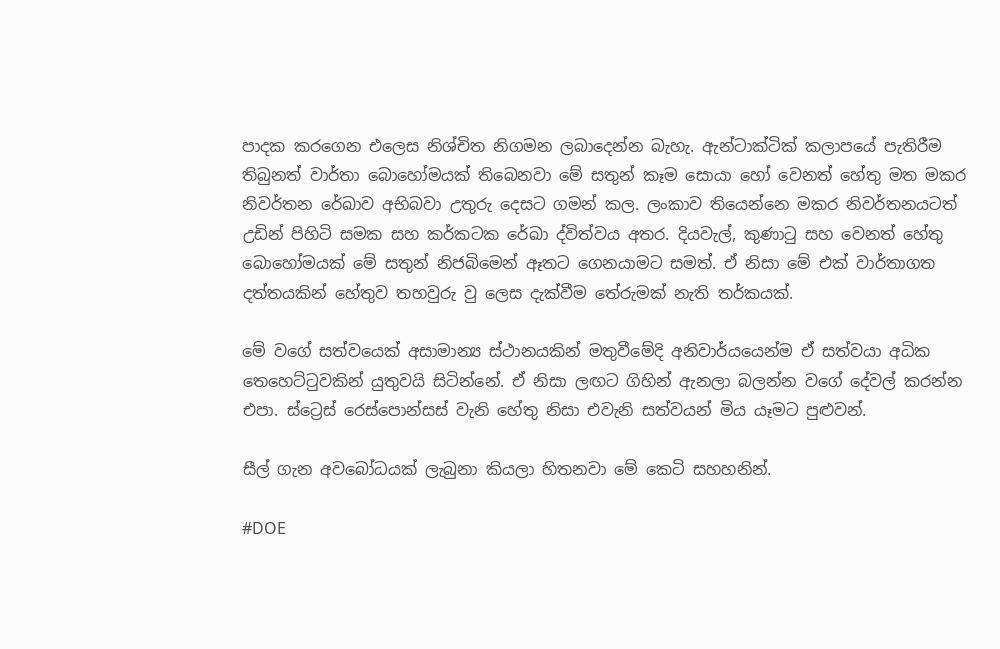පාදක කරගෙන එලෙස නිශ්චිත නිගමන ලබාදෙන්න බැහැ. ඇන්ටාක්ටික් කලාපයේ පැතිරීම තිබුනත් වාර්තා බොහෝමයක් තිබෙනවා මේ සතුන් කෑම සොයා හෝ වෙනත් හේතු මත මකර නිවර්තන රේඛාව අභිබවා උතුරු දෙසට ගමන් කල. ලංකාව තියෙන්නෙ මකර නිවර්තනයටත් උඩින් පිහිටි සමක සහ කර්කටක රේඛා ද්විත්වය අතර. දියවැල්, කුණාටු සහ වෙනත් හේතු බොහෝමයක් මේ සතුන් නිජබිමෙන් ඈතට ගෙනයාමට සමත්. ඒ නිසා මේ එක් වාර්තාගත දත්තයකින් හේතුව තහවුරු වු ලෙස දැක්වීම තේරුමක් නැති තර්කයක්.

මේ වගේ සත්වයෙක් අසාමාන්‍ය ස්ථානයකින් මතුවීමේදි අනිවාර්යයෙන්ම ඒ සත්වයා අධික තෙහෙට්ටුවකින් යුතුවයි සිටින්නේ. ඒ නිසා ලඟට ගිහින් ඇනලා බලන්න වගේ දේවල් කරන්න එපා. ස්ට්‍රෙස් රෙස්පොන්සස් වැනි හේතු නිසා එවැනි සත්වයන් මිය යෑමට පුළුවන්.

සීල් ගැන අවබෝධයක් ලැබුනා කියලා හිතනවා මේ කෙටි සහහනින්.

#DOE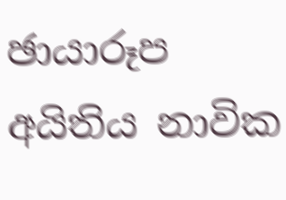ඡායාරූප අයිතිය නාවික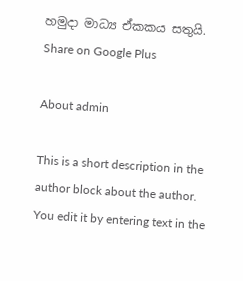හමුදා මාධ්‍ය ඒකකය සතුයි.
Share on Google Plus

About admin

This is a short description in the author block about the author. You edit it by entering text in the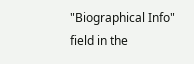"Biographical Info" field in the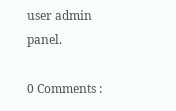user admin panel.

0 Comments :